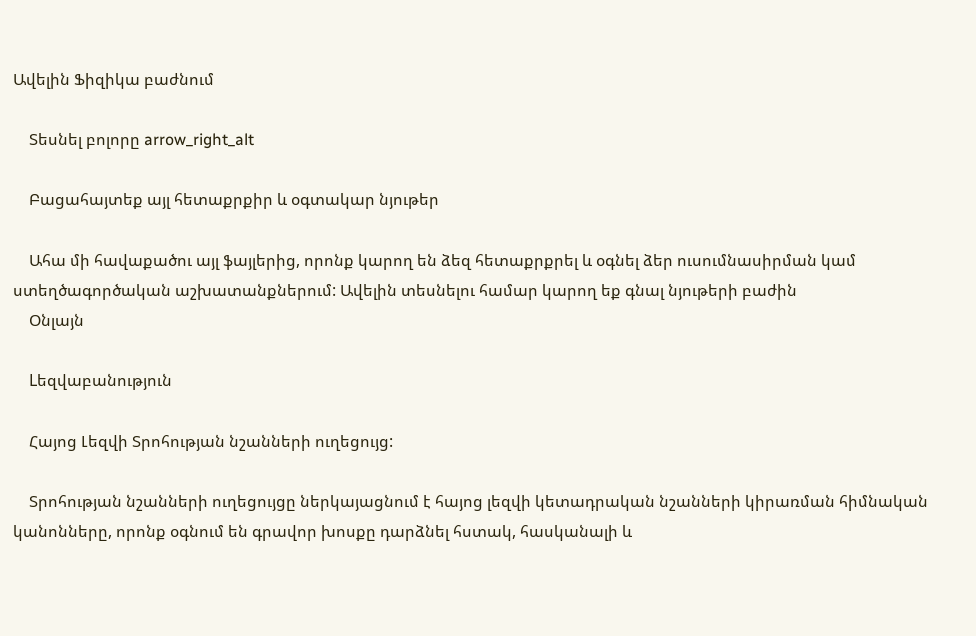Ավելին Ֆիզիկա բաժնում

    Տեսնել բոլորը arrow_right_alt

    Բացահայտեք այլ հետաքրքիր և օգտակար նյութեր

    Ահա մի հավաքածու այլ ֆայլերից, որոնք կարող են ձեզ հետաքրքրել և օգնել ձեր ուսումնասիրման կամ ստեղծագործական աշխատանքներում: Ավելին տեսնելու համար կարող եք գնալ նյութերի բաժին
    Օնլայն

    Lեզվաբանություն

    Հայոց Լեզվի Տրոհության նշանների ուղեցույց:

    Տրոհության նշանների ուղեցույցը ներկայացնում է հայոց լեզվի կետադրական նշանների կիրառման հիմնական կանոնները, որոնք օգնում են գրավոր խոսքը դարձնել հստակ, հասկանալի և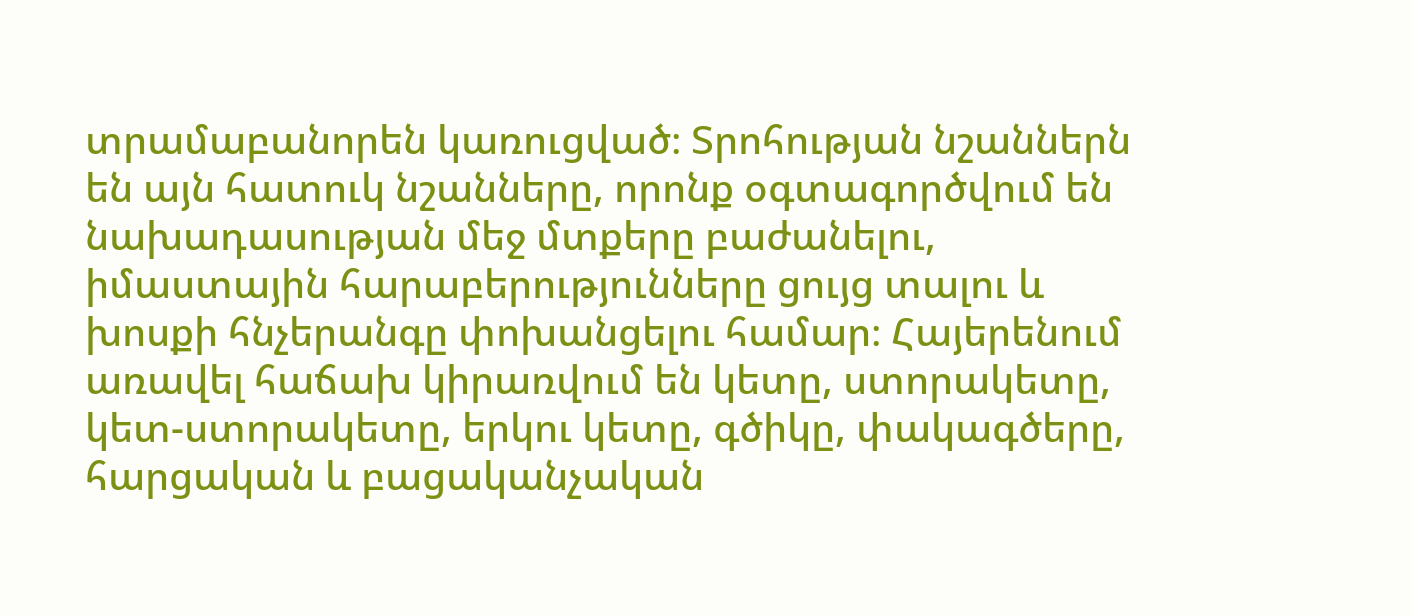տրամաբանորեն կառուցված։ Տրոհության նշաններն են այն հատուկ նշանները, որոնք օգտագործվում են նախադասության մեջ մտքերը բաժանելու, իմաստային հարաբերությունները ցույց տալու և խոսքի հնչերանգը փոխանցելու համար։ Հայերենում առավել հաճախ կիրառվում են կետը, ստորակետը, կետ-ստորակետը, երկու կետը, գծիկը, փակագծերը, հարցական և բացականչական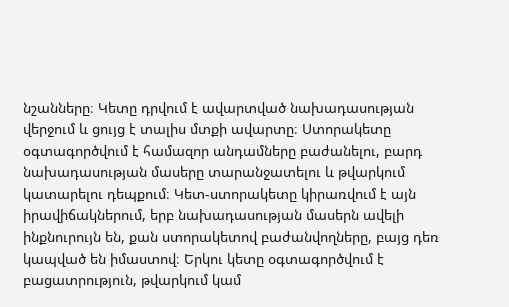նշանները։ Կետը դրվում է ավարտված նախադասության վերջում և ցույց է տալիս մտքի ավարտը։ Ստորակետը օգտագործվում է համազոր անդամները բաժանելու, բարդ նախադասության մասերը տարանջատելու և թվարկում կատարելու դեպքում։ Կետ-ստորակետը կիրառվում է այն իրավիճակներում, երբ նախադասության մասերն ավելի ինքնուրույն են, քան ստորակետով բաժանվողները, բայց դեռ կապված են իմաստով։ Երկու կետը օգտագործվում է բացատրություն, թվարկում կամ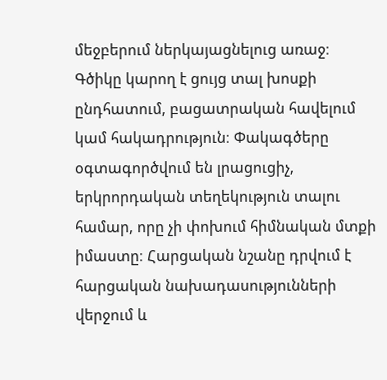մեջբերում ներկայացնելուց առաջ։ Գծիկը կարող է ցույց տալ խոսքի ընդհատում, բացատրական հավելում կամ հակադրություն։ Փակագծերը օգտագործվում են լրացուցիչ, երկրորդական տեղեկություն տալու համար, որը չի փոխում հիմնական մտքի իմաստը։ Հարցական նշանը դրվում է հարցական նախադասությունների վերջում և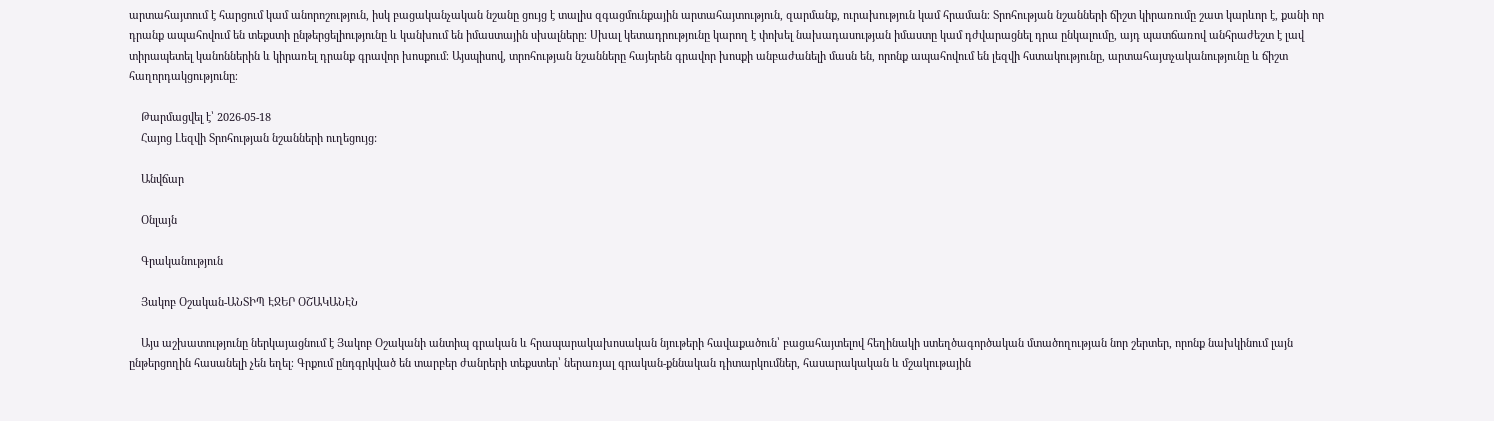արտահայտում է հարցում կամ անորոշություն, իսկ բացականչական նշանը ցույց է տալիս զգացմունքային արտահայտություն, զարմանք, ուրախություն կամ հրաման։ Տրոհության նշանների ճիշտ կիրառումը շատ կարևոր է, քանի որ դրանք ապահովում են տեքստի ընթերցելիությունը և կանխում են իմաստային սխալները։ Սխալ կետադրությունը կարող է փոխել նախադասության իմաստը կամ դժվարացնել դրա ընկալումը, այդ պատճառով անհրաժեշտ է լավ տիրապետել կանոններին և կիրառել դրանք գրավոր խոսքում։ Այսպիսով, տրոհության նշանները հայերեն գրավոր խոսքի անբաժանելի մասն են, որոնք ապահովում են լեզվի հստակությունը, արտահայտչականությունը և ճիշտ հաղորդակցությունը։

    Թարմացվել է՝ 2026-05-18
    Հայոց Լեզվի Տրոհության նշանների ուղեցույց:

    Անվճար

    Օնլայն

    Գրականություն

    Յակոբ Օշական-ԱՆՏԻՊ ԷՋԵՐ ՕՇԱԿԱՆԷՆ

    Այս աշխատությունը ներկայացնում է Յակոբ Օշականի անտիպ գրական և հրապարակախոսական նյութերի հավաքածուն՝ բացահայտելով հեղինակի ստեղծագործական մտածողության նոր շերտեր, որոնք նախկինում լայն ընթերցողին հասանելի չեն եղել։ Գրքում ընդգրկված են տարբեր ժանրերի տեքստեր՝ ներառյալ գրական-քննական դիտարկումներ, հասարակական և մշակութային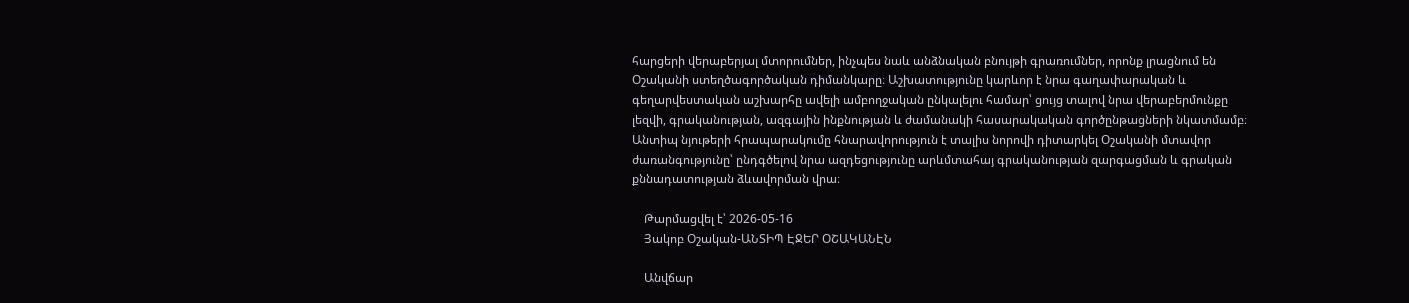հարցերի վերաբերյալ մտորումներ, ինչպես նաև անձնական բնույթի գրառումներ, որոնք լրացնում են Օշականի ստեղծագործական դիմանկարը։ Աշխատությունը կարևոր է նրա գաղափարական և գեղարվեստական աշխարհը ավելի ամբողջական ընկալելու համար՝ ցույց տալով նրա վերաբերմունքը լեզվի, գրականության, ազգային ինքնության և ժամանակի հասարակական գործընթացների նկատմամբ։ Անտիպ նյութերի հրապարակումը հնարավորություն է տալիս նորովի դիտարկել Օշականի մտավոր ժառանգությունը՝ ընդգծելով նրա ազդեցությունը արևմտահայ գրականության զարգացման և գրական քննադատության ձևավորման վրա։

    Թարմացվել է՝ 2026-05-16
    Յակոբ Օշական-ԱՆՏԻՊ ԷՋԵՐ ՕՇԱԿԱՆԷՆ

    Անվճար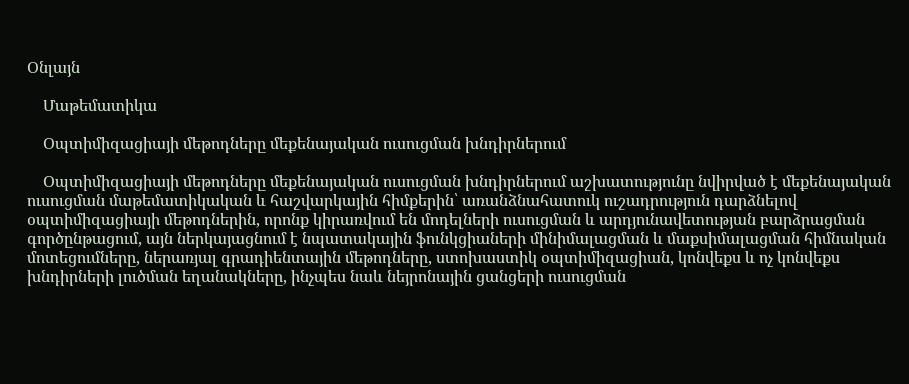Օնլայն

    Մաթեմատիկա

    Օպտիմիզացիայի մեթոդները մեքենայական ուսուցման խնդիրներում

    Օպտիմիզացիայի մեթոդները մեքենայական ուսուցման խնդիրներում աշխատությունը նվիրված է մեքենայական ուսուցման մաթեմատիկական և հաշվարկային հիմքերին՝ առանձնահատուկ ուշադրություն դարձնելով օպտիմիզացիայի մեթոդներին, որոնք կիրառվում են մոդելների ուսուցման և արդյունավետության բարձրացման գործընթացում, այն ներկայացնում է նպատակային ֆունկցիաների մինիմալացման և մաքսիմալացման հիմնական մոտեցումները, ներառյալ գրադիենտային մեթոդները, ստոխաստիկ օպտիմիզացիան, կոնվեքս և ոչ կոնվեքս խնդիրների լուծման եղանակները, ինչպես նաև նեյրոնային ցանցերի ուսուցման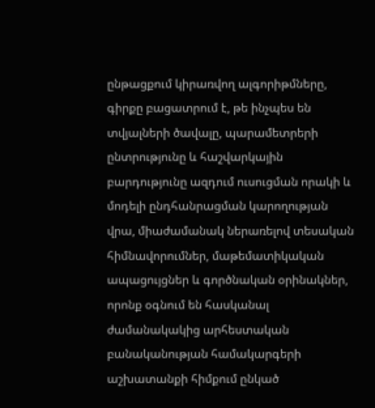ընթացքում կիրառվող ալգորիթմները, գիրքը բացատրում է, թե ինչպես են տվյալների ծավալը, պարամետրերի ընտրությունը և հաշվարկային բարդությունը ազդում ուսուցման որակի և մոդելի ընդհանրացման կարողության վրա, միաժամանակ ներառելով տեսական հիմնավորումներ, մաթեմատիկական ապացույցներ և գործնական օրինակներ, որոնք օգնում են հասկանալ ժամանակակից արհեստական բանականության համակարգերի աշխատանքի հիմքում ընկած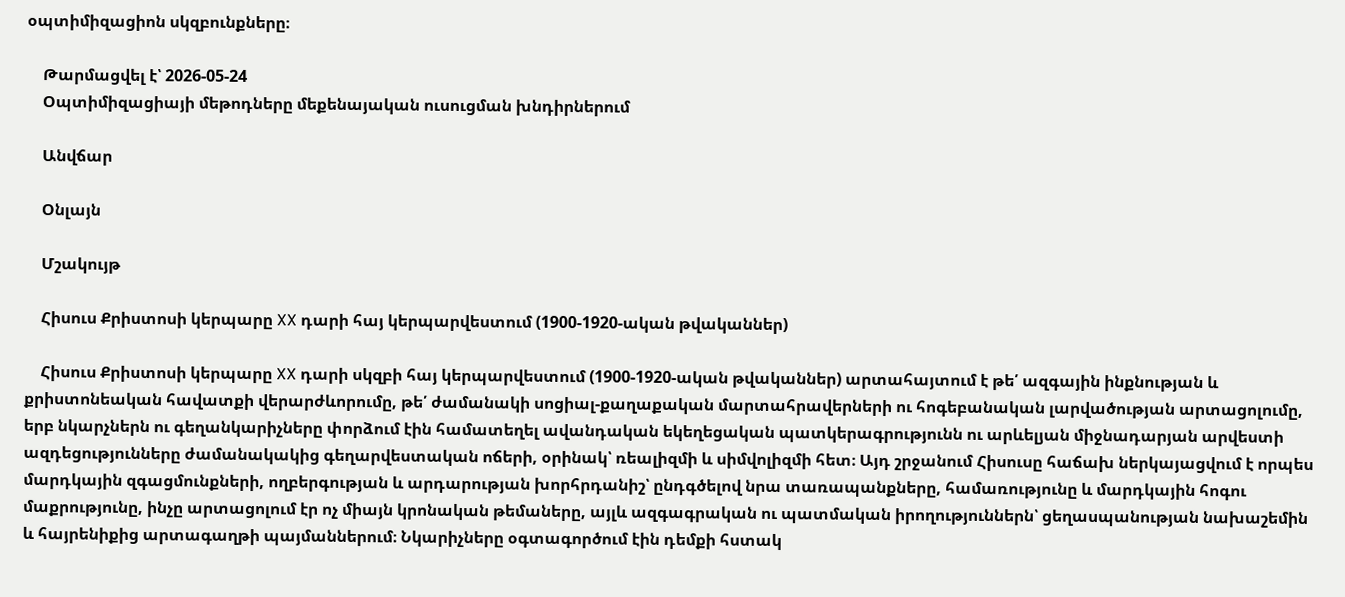օպտիմիզացիոն սկզբունքները։

    Թարմացվել է՝ 2026-05-24
    Օպտիմիզացիայի մեթոդները մեքենայական ուսուցման խնդիրներում

    Անվճար

    Օնլայն

    Մշակույթ

    Հիսուս Քրիստոսի կերպարը XX դարի հայ կերպարվեստում (1900-1920-ական թվականներ)

    Հիսուս Քրիստոսի կերպարը XX դարի սկզբի հայ կերպարվեստում (1900-1920-ական թվականներ) արտահայտում է թե՛ ազգային ինքնության և քրիստոնեական հավատքի վերարժևորումը, թե՛ ժամանակի սոցիալ-քաղաքական մարտահրավերների ու հոգեբանական լարվածության արտացոլումը, երբ նկարչներն ու գեղանկարիչները փորձում էին համատեղել ավանդական եկեղեցական պատկերագրությունն ու արևելյան միջնադարյան արվեստի ազդեցությունները ժամանակակից գեղարվեստական ոճերի, օրինակ՝ ռեալիզմի և սիմվոլիզմի հետ։ Այդ շրջանում Հիսուսը հաճախ ներկայացվում է որպես մարդկային զգացմունքների, ողբերգության և արդարության խորհրդանիշ՝ ընդգծելով նրա տառապանքները, համառությունը և մարդկային հոգու մաքրությունը, ինչը արտացոլում էր ոչ միայն կրոնական թեմաները, այլև ազգագրական ու պատմական իրողություններն՝ ցեղասպանության նախաշեմին և հայրենիքից արտագաղթի պայմաններում։ Նկարիչները օգտագործում էին դեմքի հստակ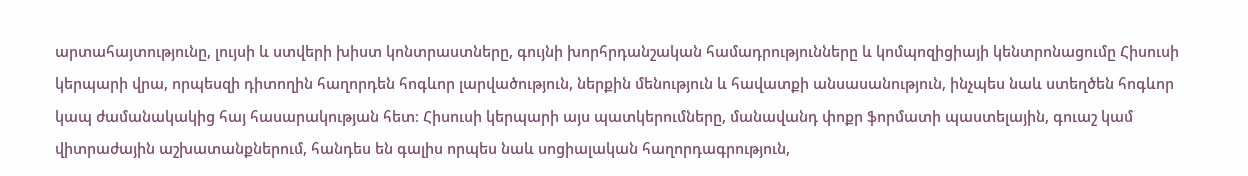արտահայտությունը, լույսի և ստվերի խիստ կոնտրաստները, գույնի խորհրդանշական համադրությունները և կոմպոզիցիայի կենտրոնացումը Հիսուսի կերպարի վրա, որպեսզի դիտողին հաղորդեն հոգևոր լարվածություն, ներքին մենություն և հավատքի անսասանություն, ինչպես նաև ստեղծեն հոգևոր կապ ժամանակակից հայ հասարակության հետ։ Հիսուսի կերպարի այս պատկերումները, մանավանդ փոքր ֆորմատի պաստելային, գուաշ կամ վիտրաժային աշխատանքներում, հանդես են գալիս որպես նաև սոցիալական հաղորդագրություն,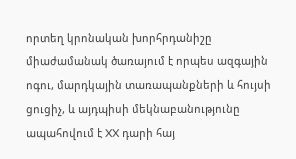որտեղ կրոնական խորհրդանիշը միաժամանակ ծառայում է որպես ազգային ոգու, մարդկային տառապանքների և հույսի ցուցիչ, և այդպիսի մեկնաբանությունը ապահովում է XX դարի հայ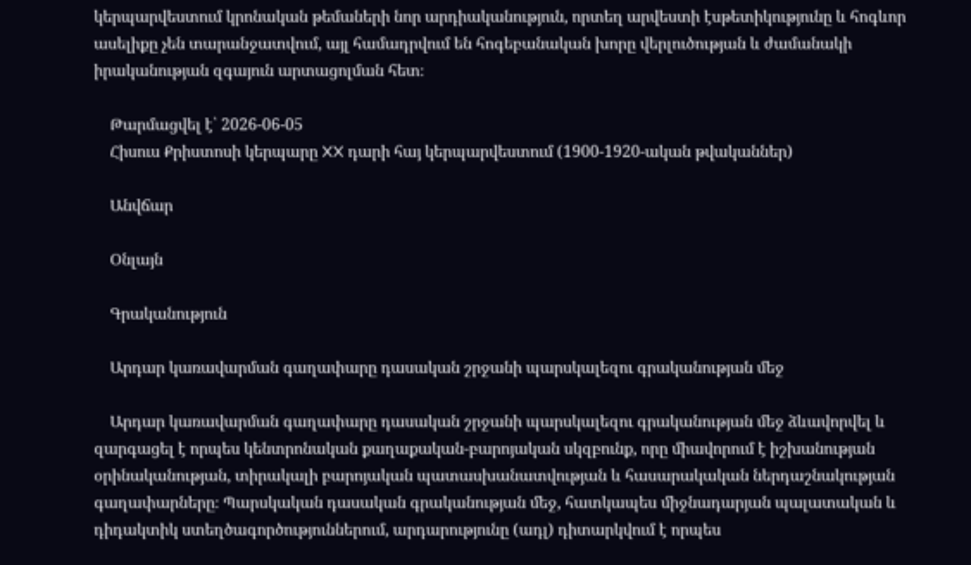կերպարվեստում կրոնական թեմաների նոր արդիականություն, որտեղ արվեստի էսթետիկությունը և հոգևոր ասելիքը չեն տարանջատվում, այլ համադրվում են հոգեբանական խորը վերլուծության և ժամանակի իրականության զգայուն արտացոլման հետ։

    Թարմացվել է՝ 2026-06-05
    Հիսուս Քրիստոսի կերպարը XX դարի հայ կերպարվեստում (1900-1920-ական թվականներ)

    Անվճար

    Օնլայն

    Գրականություն

    Արդար կառավարման գաղափարը դասական շրջանի պարսկալեզու գրականության մեջ

    Արդար կառավարման գաղափարը դասական շրջանի պարսկալեզու գրականության մեջ ձևավորվել և զարգացել է որպես կենտրոնական քաղաքական-բարոյական սկզբունք, որը միավորում է իշխանության օրինականության, տիրակալի բարոյական պատասխանատվության և հասարակական ներդաշնակության գաղափարները։ Պարսկական դասական գրականության մեջ, հատկապես միջնադարյան պալատական և դիդակտիկ ստեղծագործություններում, արդարությունը (ադլ) դիտարկվում է որպես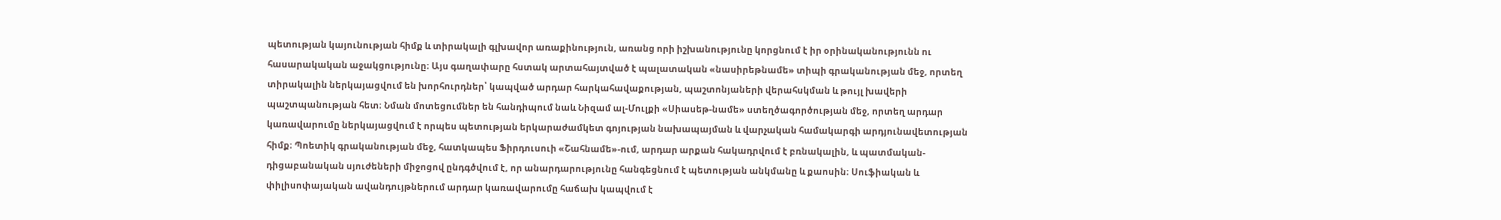պետության կայունության հիմք և տիրակալի գլխավոր առաքինություն, առանց որի իշխանությունը կորցնում է իր օրինականությունն ու հասարակական աջակցությունը։ Այս գաղափարը հստակ արտահայտված է պալատական «նասիրեթնամե» տիպի գրականության մեջ, որտեղ տիրակալին ներկայացվում են խորհուրդներ՝ կապված արդար հարկահավաքության, պաշտոնյաների վերահսկման և թույլ խավերի պաշտպանության հետ։ Նման մոտեցումներ են հանդիպում նաև Նիզամ ալ-Մուլքի «Սիասեթ-նամե» ստեղծագործության մեջ, որտեղ արդար կառավարումը ներկայացվում է որպես պետության երկարաժամկետ գոյության նախապայման և վարչական համակարգի արդյունավետության հիմք։ Պոետիկ գրականության մեջ, հատկապես Ֆիրդուսուի «Շահնամե»-ում, արդար արքան հակադրվում է բռնակալին, և պատմական-դիցաբանական սյուժեների միջոցով ընդգծվում է, որ անարդարությունը հանգեցնում է պետության անկմանը և քաոսին։ Սուֆիական և փիլիսոփայական ավանդույթներում արդար կառավարումը հաճախ կապվում է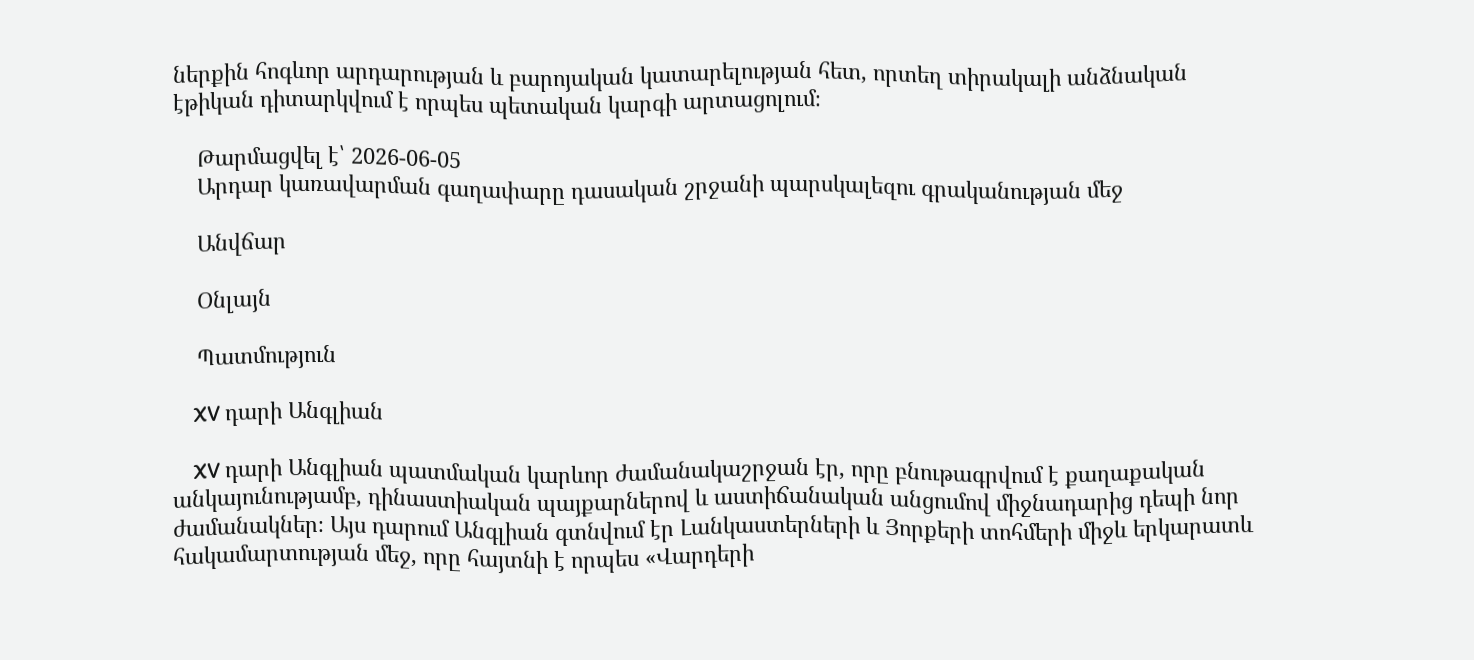ներքին հոգևոր արդարության և բարոյական կատարելության հետ, որտեղ տիրակալի անձնական էթիկան դիտարկվում է որպես պետական կարգի արտացոլում։

    Թարմացվել է՝ 2026-06-05
    Արդար կառավարման գաղափարը դասական շրջանի պարսկալեզու գրականության մեջ

    Անվճար

    Օնլայն

    Պատմություն

    XV դարի Անգլիան

    XV դարի Անգլիան պատմական կարևոր ժամանակաշրջան էր, որը բնութագրվում է քաղաքական անկայունությամբ, դինաստիական պայքարներով և աստիճանական անցումով միջնադարից դեպի նոր ժամանակներ։ Այս դարում Անգլիան գտնվում էր Լանկաստերների և Յորքերի տոհմերի միջև երկարատև հակամարտության մեջ, որը հայտնի է որպես «Վարդերի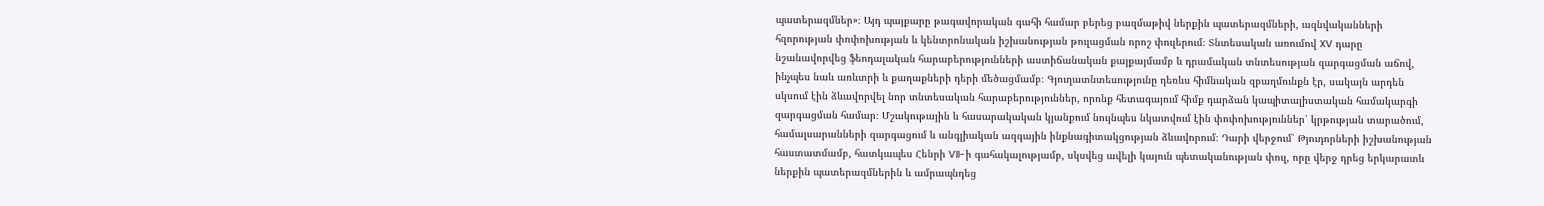պատերազմներ»։ Այդ պայքարը թագավորական գահի համար բերեց բազմաթիվ ներքին պատերազմների, ազնվականների հզորության փոփոխության և կենտրոնական իշխանության թուլացման որոշ փուլերում։ Տնտեսական առումով XV դարը նշանավորվեց ֆեոդալական հարաբերությունների աստիճանական քայքայմամբ և դրամական տնտեսության զարգացման աճով, ինչպես նաև առևտրի և քաղաքների դերի մեծացմամբ։ Գյուղատնտեսությունը դեռևս հիմնական զբաղմունքն էր, սակայն արդեն սկսում էին ձևավորվել նոր տնտեսական հարաբերություններ, որոնք հետագայում հիմք դարձան կապիտալիստական համակարգի զարգացման համար։ Մշակութային և հասարակական կյանքում նույնպես նկատվում էին փոփոխություններ՝ կրթության տարածում, համալսարանների զարգացում և անգլիական ազգային ինքնագիտակցության ձևավորում։ Դարի վերջում՝ Թյուդորների իշխանության հաստատմամբ, հատկապես Հենրի VII-ի գահակալությամբ, սկսվեց ավելի կայուն պետականության փուլ, որը վերջ դրեց երկարատև ներքին պատերազմներին և ամրապնդեց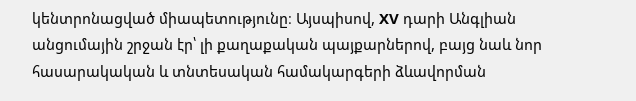կենտրոնացված միապետությունը։ Այսպիսով, XV դարի Անգլիան անցումային շրջան էր՝ լի քաղաքական պայքարներով, բայց նաև նոր հասարակական և տնտեսական համակարգերի ձևավորման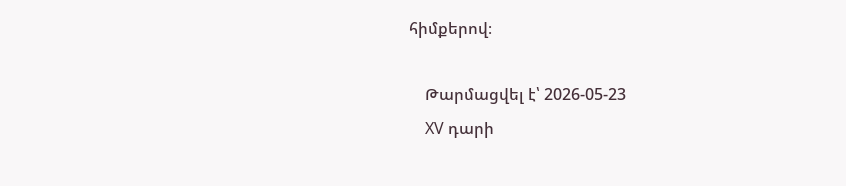հիմքերով։

    Թարմացվել է՝ 2026-05-23
    XV դարի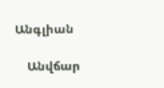Անգլիան

    Անվճար